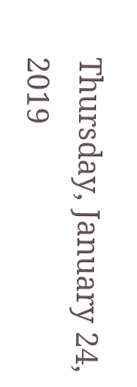Thursday, January 24, 2019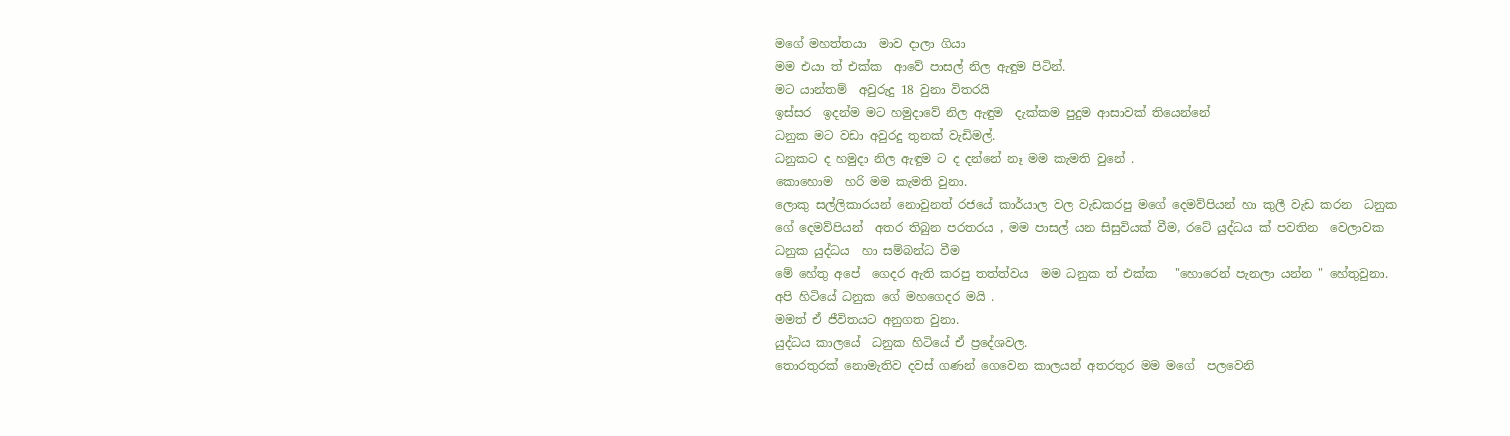මගේ මහත්තයා  මාව දාලා ගියා
මම එයා ත් එක්ක  ආවේ පාසල් නිල ඇඳුම පිටින්.
මට යාන්තම්  අවුරුදු 18 වුනා විතරයි
ඉස්සර  ඉදන්ම මට හමුදාවේ නිල ඇඳුම  දැක්කම පුදුම ආසාවක් තියෙන්නේ
ධනුක මට වඩා අවුරදු තුනක් වැඩිමල්.
ධනුකට ද හමුදා නිල ඇඳුම ට ද දන්නේ නෑ මම කැමති වුනේ .
කොහොම  හරි මම කැමති වුනා.
ලොකු සල්ලිකාරයන් නොවුනත් රජයේ කාර්යාල වල වැඩකරපු මගේ දෙමව්පියන් හා කුලී වැඩ කරන  ධනුක ගේ දෙමව්පියන්  අතර තිබුන පරතරය , මම පාසල් යන සිසුවියක් වීම, රටේ යුද්ධය ක් පවතින  වෙලාවක ධනුක යුද්ධය  හා සම්බන්ධ වීම
මේ හේතු අපේ  ගෙදර ඇති කරපු තත්ත්වය  මම ධනුක ත් එක්ක   "හොරෙන් පැනලා යන්න " හේතුවුනා.
අපි හිටියේ ධනුක ගේ මහගෙදර මයි .
මමත් ඒ ජීවිතයට අනුගත වුනා.
යුද්ධය කාලයේ  ධනුක හිටියේ ඒ ප්‍රදේශවල.
තොරතුරක් නොමැතිව දවස් ගණන් ගෙවෙන කාලයන් අතරතුර මම මගේ  පලවෙනි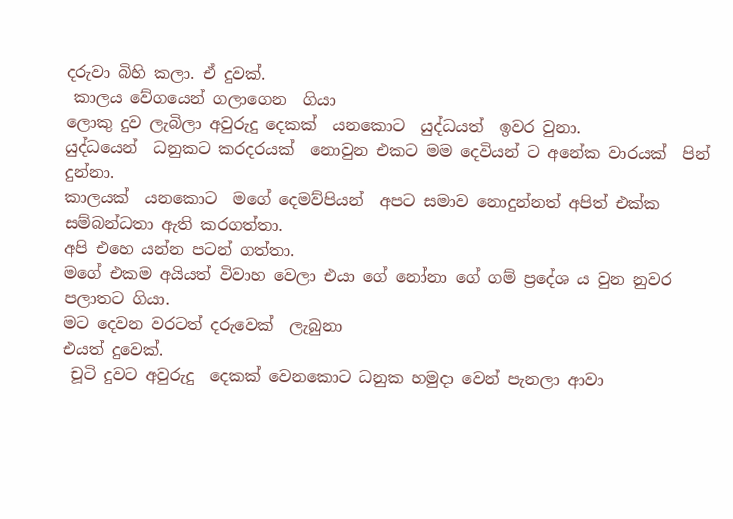දරුවා බිහි කලා. ඒ දුවක්.
 කාලය වේගයෙන් ගලාගෙන  ගියා
ලොකු දුව ලැබිලා අවුරුදු දෙකක්  යනකොට  යුද්ධයත්  ඉවර වුනා.
යුද්ධයෙන්  ධනුකට කරදරයක්  නොවුන එකට මම දෙවියන් ට අනේක වාරයක්  පින් දුන්නා.
කාලයක්  යනකොට  මගේ දෙමව්පියන්  අපට සමාව නොදුන්නත් අපිත් එක්ක  සම්බන්ධතා ඇති කරගත්තා.
අපි එහෙ යන්න පටන් ගත්තා.
මගේ එකම අයියත් විවාහ වෙලා එයා ගේ නෝනා ගේ ගම් ප්‍රදේශ ය වුන නුවර පලාතට ගියා.
මට දෙවන වරටත් දරුවෙක්  ලැබුනා
එයත් දුවෙක්.
 චූටි දුවට අවුරුදු  දෙකක් වෙනකොට ධනුක හමුදා වෙන් පැනලා ආවා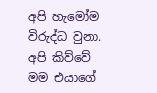අපි හැමෝම  විරුද්ධ වුනා. අපි කිව්වේ  මම එයාගේ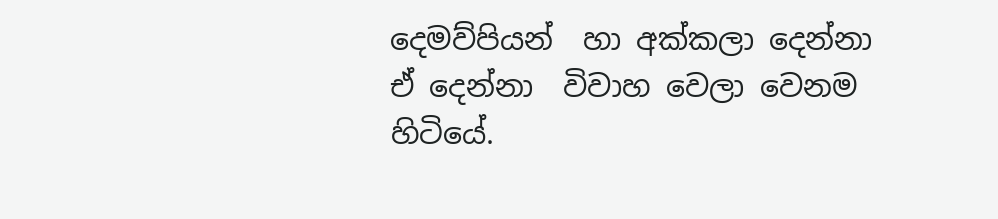දෙමව්පියන්  හා අක්කලා දෙන්නා
ඒ දෙන්නා  විවාහ වෙලා වෙනම හිටියේ.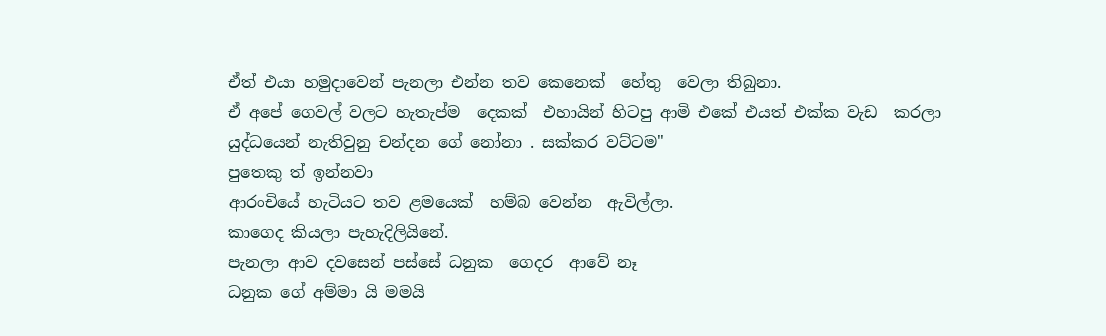ඒත් එයා හමුදාවෙන් පැනලා එන්න තව කෙනෙක්  හේතු  වෙලා තිබුනා.
ඒ අපේ ගෙවල් වලට හැතැප්ම  දෙකක්  එහායින් හිටපු ආමි එකේ එයත් එක්ක වැඩ  කරලා යුද්ධයෙන් නැතිවුනු චන්දන ගේ නෝනා . සක්කර වට්ටම"
පුතෙකු ත් ඉන්නවා
ආරංචියේ හැටියට තව ළමයෙක්  හම්බ වෙන්න  ඇවිල්ලා.
කාගෙද කියලා පැහැදිලියිනේ.
පැනලා ආව දවසෙන් පස්සේ ධනුක  ගෙදර  ආවේ නෑ
ධනුක ගේ අම්මා යි මමයි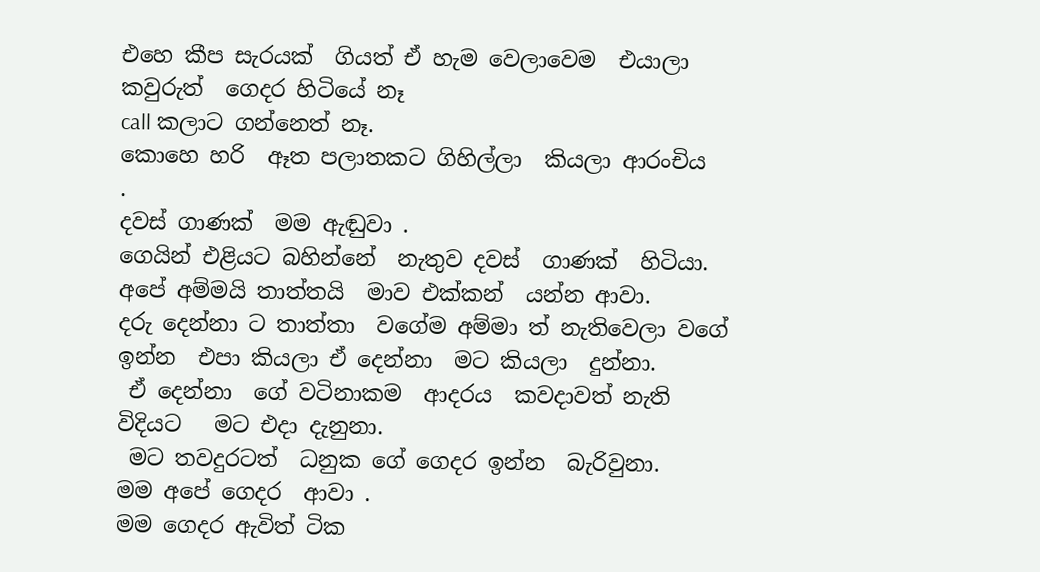එහෙ කීප සැරයක්  ගියත් ඒ හැම වෙලාවෙම  එයාලා කවුරුත්  ගෙදර හිටියේ නෑ
call කලාට ගන්නෙත් නෑ.
කොහෙ හරි  ඈත පලාතකට ගිහිල්ලා  කියලා ආරංචිය  .
දවස් ගාණක්  මම ඇඬුවා .
ගෙයින් එළියට බහින්නේ  නැතුව දවස්  ගාණක්  හිටියා.
අපේ අම්මයි තාත්තයි  මාව එක්කන්  යන්න ආවා.
දරු දෙන්නා ට තාත්තා  වගේම අම්මා ත් නැතිවෙලා වගේ ඉන්න  එපා කියලා ඒ දෙන්නා  මට කියලා  දුන්නා.
 ඒ දෙන්නා  ගේ වටිනාකම  ආදරය  කවදාවත් නැති විදියට   මට එදා දැනුනා.
 මට තවදුරටත්  ධනුක ගේ ගෙදර ඉන්න  බැරිවුනා.
මම අපේ ගෙදර  ආවා .
මම ගෙදර ඇවිත් ටික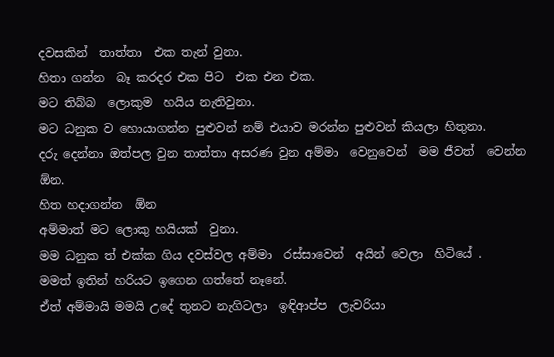දවසකින්  තාත්තා  එක තැන් වුනා.
හිතා ගන්න  බෑ කරදර එක පිට  එක එන එක.
මට තිබ්බ  ලොකුම  හයිය නැතිවුනා.
මට ධනුක ව හොයාගන්න පුළුවන් නම් එයාව මරන්න පුළුවන් කියලා හිතුනා.
දරු දෙන්නා ඔත්පල වුන තාත්තා අසරණ වුන අම්මා  වෙනුවෙන්  මම ජීවත්  වෙන්න ඕන.
හිත හදාගන්න  ඕන
අම්මාත් මට ලොකු හයියක්  වුනා.
මම ධනුක ත් එක්ක ගිය දවස්වල අම්මා  රස්සාවෙන්  අයින් වෙලා  හිටියේ .
මමත් ඉතින් හරියට ඉගෙන ගත්තේ නෑනේ.
ඒත් අම්මායි මමයි උදේ තුනට නැගිටලා  ඉඳිආප්ප  ලැවරියා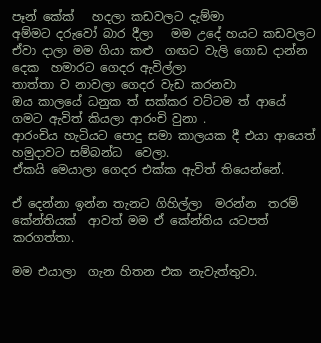පෑන් කේක්   හදලා කඩවලට දැම්මා
අම්මට දරුවෝ බාර දීලා   මම උදේ හයට කඩවලට ඒවා දාලා මම ගියා කළු  ගඟට වැලි ගොඩ දාන්න
දෙක  හමාරට ගෙදර ඇවිල්ලා
තාත්තා ව නාවලා ගෙදර වැඩ කරනවා
ඔය කාලයේ ධනුක ත් සක්කර වට්ටම ත් ආයේ ගමට ඇවිත් කියලා ආරංචි වුනා .
ආරංචිය හැටියට පොදු සමා කාලයක දී එයා ආයෙත් හමුදාවට සම්බන්ධ  වෙලා.
ඒකයි මෙයාලා ගෙදර එක්ක ඇවිත් තියෙන්නේ.

ඒ දෙන්නා ඉන්න තැනට ගිහිල්ලා  මරන්න  තරම් කේන්තියක්  ආවත් මම ඒ කේන්තිය යටපත් කරගත්තා.

මම එයාලා  ගැන හිතන එක නැවැත්තුවා.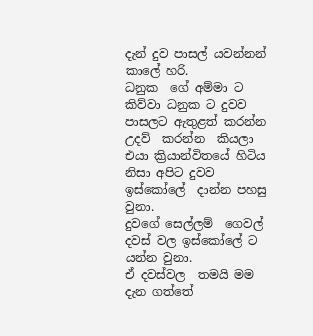දැන් දුව පාසල් යවන්නන්  කාලේ හරි.
ධනුක  ගේ අම්මා ට කිව්වා ධනුක ට දුවව පාසලට ඇතුළත් කරන්න  උදව්  කරන්න  කියලා
එයා ක්‍රියාන්විතයේ හිටිය  නිසා අපිට දුවව ඉස්කෝලේ  දාන්න පහසු  වුනා.
දුවගේ සෙල්ලම්  ගෙවල් දවස් වල ඉස්කෝලේ ට යන්න වුනා.
ඒ දවස්වල  තමයි මම දැන ගත්තේ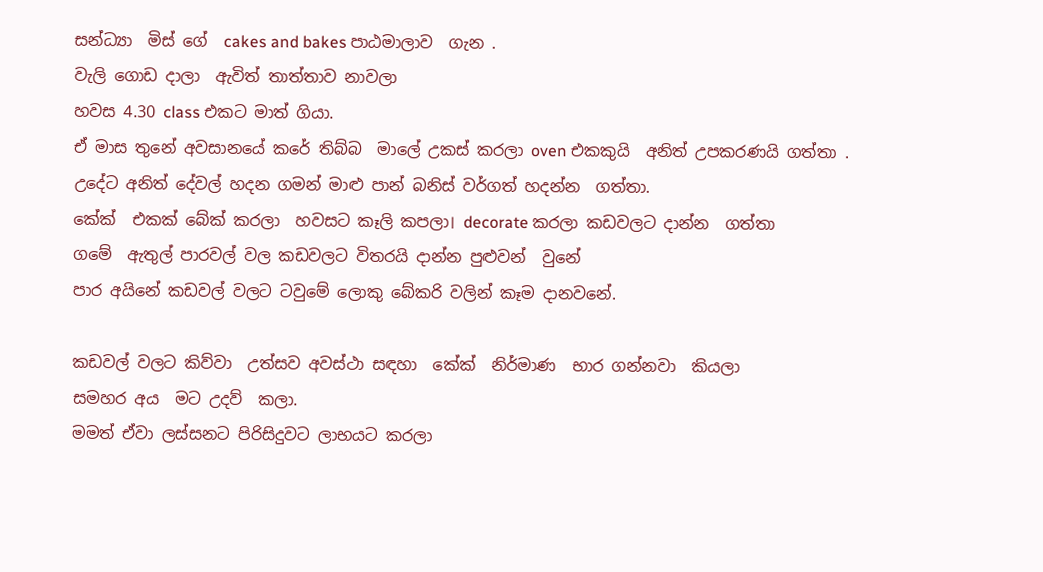සන්ධ්‍යා  මිස් ගේ  cakes and bakes පාඨමාලාව  ගැන .
වැලි ගොඩ දාලා  ඇවිත් තාත්තාව නාවලා
හවස 4.30 class එකට මාත් ගියා.
ඒ මාස තුනේ අවසානයේ කරේ තිබ්බ  මාලේ උකස් කරලා oven එකකුයි  අනිත් උපකරණයි ගත්තා .
උදේට අනිත් දේවල් හදන ගමන් මාළු පාන් බනිස් වර්ගත් හදන්න  ගත්තා.
කේක්  එකක් බේක් කරලා  හවසට කෑලි කපලා। decorate කරලා කඩවලට දාන්න  ගත්තා
ගමේ  ඇතුල් පාරවල් වල කඩවලට විතරයි දාන්න පුළුවන්  වුනේ
පාර අයිනේ කඩවල් වලට ටවුමේ ලොකු බේකරි වලින් කෑම දානවනේ.

කඩවල් වලට කිව්වා  උත්සව අවස්ථා සඳහා  කේක්  නිර්මාණ  භාර ගන්නවා  කියලා
සමහර අය  මට උදව්  කලා.
මමත් ඒවා ලස්සනට පිරිසිදුවට ලාභයට කරලා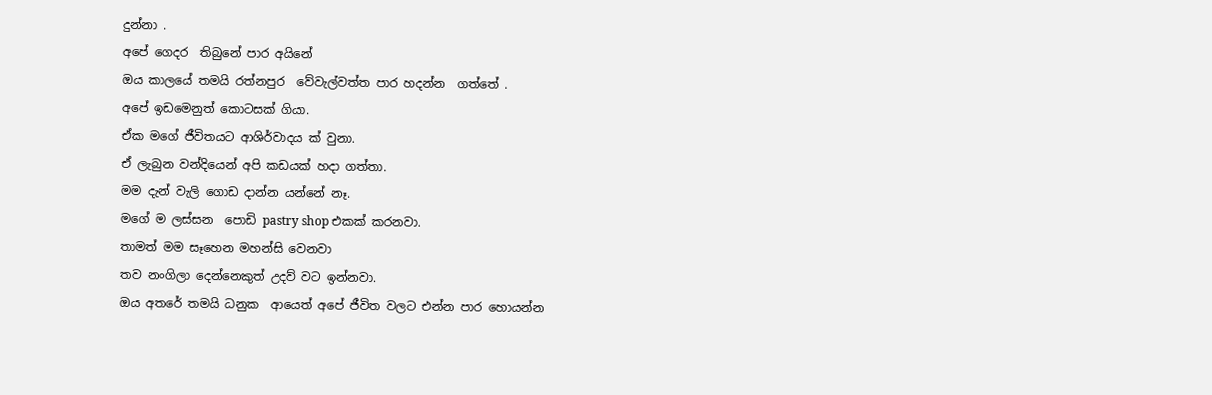දුන්නා .
අපේ ගෙදර  තිබුනේ පාර අයිනේ
ඔය කාලයේ තමයි රත්නපුර  වේවැල්වත්ත පාර හදන්න  ගත්තේ .
අපේ ඉඩමෙනුත් කොටසක් ගියා.
ඒක මගේ ජීවිතයට ආශිර්වාදය ක් වුනා.
ඒ ලැබුන වන්දියෙන් අපි කඩයක් හදා ගත්තා.
මම දැන් වැලි ගොඩ දාන්න යන්නේ නෑ.
මගේ ම ලස්සන  පොඩි pastry shop එකක් කරනවා.
තාමත් මම සෑහෙන මහන්සි වෙනවා
තව නංගිලා දෙන්නෙකුත් උදව් වට ඉන්නවා.
ඔය අතරේ තමයි ධනුක  ආයෙත් අපේ ජීවිත වලට එන්න පාර හොයන්න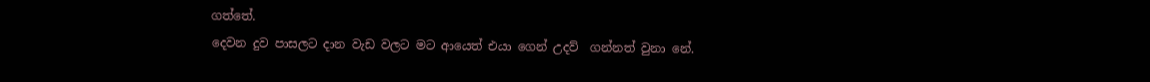ගත්තේ.
දෙවන දුව පාසලට දාන වැඩ වලට මට ආයෙත් එයා ගෙන් උදව්  ගන්නත් වුනා නේ.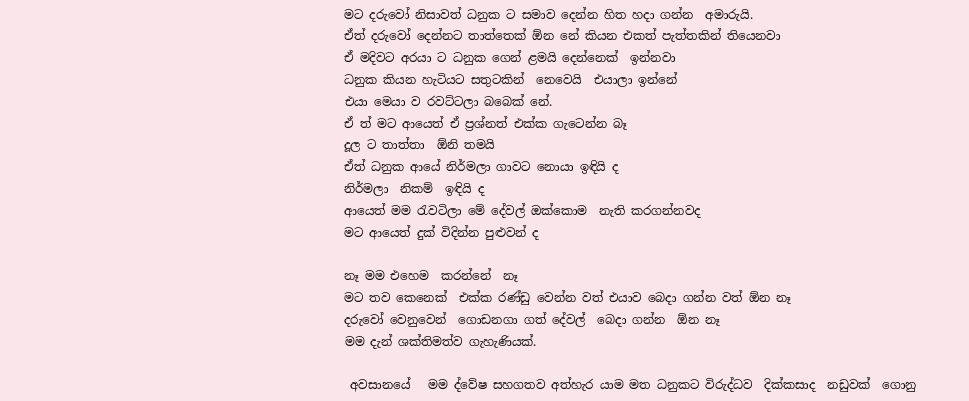මට දරුවෝ නිසාවත් ධනුක ට සමාව දෙන්න හිත හදා ගන්න  අමාරුයි.
ඒත් දරුවෝ දෙන්නට තාත්තෙක් ඕන නේ කියන එකත් පැත්තකින් තියෙනවා
ඒ මදිවට අරයා ට ධනුක ගෙන් ළමයි දෙන්නෙක්  ඉන්නවා
ධනුක කියන හැටියට සතුටකින්  නෙවෙයි  එයාලා ඉන්නේ
එයා මෙයා ව රවට්ටලා බබෙක් නේ.
ඒ ත් මට ආයෙත් ඒ ප්‍රශ්නත් එක්ක ගැටෙන්න බෑ
දූල ට තාත්තා  ඕනි තමයි
ඒත් ධනුක ආයේ නිර්මලා ගාවට නොයා ඉඳියි ද
නිර්මලා  නිකම්  ඉඳියි ද
ආයෙත් මම රැවටිලා මේ දේවල් ඔක්කොම  නැති කරගන්නවද
මට ආයෙත් දුක් විදින්න පුළුවන් ද

නෑ මම එහෙම  කරන්නේ  නෑ
මට තව කෙනෙක්  එක්ක රණ්ඩු වෙන්න වත් එයාව බෙදා ගන්න වත් ඕන නෑ
දරුවෝ වෙනුවෙන්  ගොඩනගා ගත් දේවල්  බෙදා ගන්න  ඕන නෑ
මම දැන් ශක්තිමත්ව ගැහැණියක්.

 අවසානයේ   මම ද්වේෂ සහගතව අත්හැර යාම මත ධනුකට විරුද්ධව  දික්කසාද  නඩුවක්  ගොනු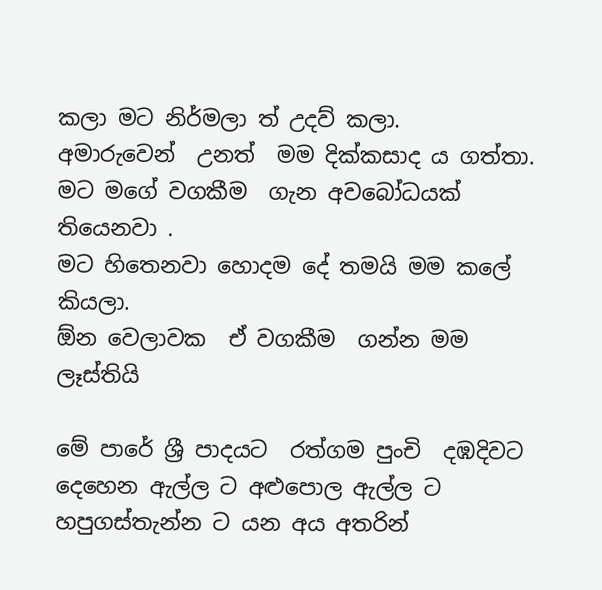කලා මට නිර්මලා ත් උදව් කලා.
අමාරුවෙන්  උනත්  මම දික්කසාද ය ගත්තා.
මට මගේ වගකීම  ගැන අවබෝධයක්  තියෙනවා .
මට හිතෙනවා හොදම දේ තමයි මම කලේ කියලා.
ඕන වෙලාවක  ඒ වගකීම  ගන්න මම ලෑස්තියි

මේ පාරේ ශ්‍රී පාදයට  රත්ගම පුංචි  දඹදිවට දෙහෙන ඇල්ල ට අළුපොල ඇල්ල ට හපුගස්තැන්න ට යන අය අතරින්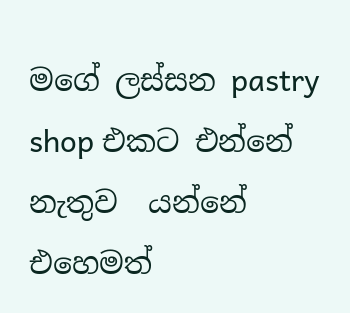මගේ ලස්සන pastry shop එකට එන්නේ නැතුව  යන්නේ එහෙමත්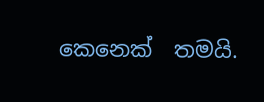කෙනෙක්  තමයි.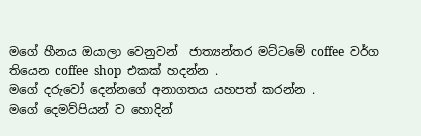මගේ හීනය ඔයාලා වෙනුවන්  ජාත්‍යන්තර මට්ටමේ coffee  වර්ග තියෙන coffee  shop  එකක් හදන්න .
මගේ දරුවෝ දෙන්නගේ අනාගතය යහපත් කරන්න .
මගේ දෙමව්පියන් ව හොදින්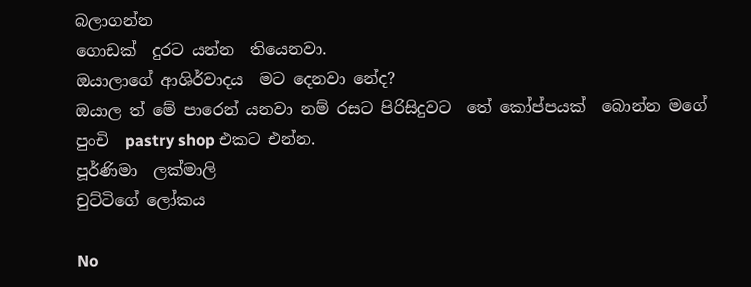බලාගන්න
ගොඩක්  දුරට යන්න  තියෙනවා.
ඔයාලාගේ ආශිර්වාදය  මට දෙනවා නේද?
ඔයාල ත් මේ පාරෙන් යනවා නම් රසට පිරිසිදුවට  තේ කෝප්පයක්  බොන්න මගේ පුංචි  pastry shop එකට එන්න.
පූර්ණිමා  ලක්මාලි
චුට්ටිගේ ලෝකය

No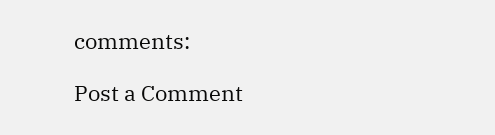comments:

Post a Comment